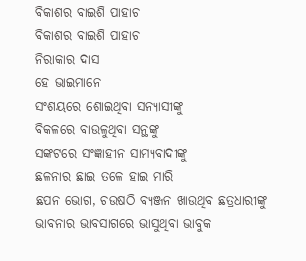ବିକାଶର ବାଇଶି ପାହାଚ
ବିକାଶର ବାଇଶି ପାହାଚ
ନିରାକାର ଦାସ
ହେ ଭାଇମାନେ
ସଂଶୟରେ ଶୋଇଥିବା ସନ୍ୟାସୀଙ୍କୁ
ବିକଳରେ ବାଉଳୁଥିବା ସନ୍ଥଙ୍କୁ
ସଙ୍କଟରେ ସଂଜ୍ଞାହୀନ ସାମ୍ୟବାଦୀଙ୍କୁ
ଛଳନାର ଛାଇ ତଳେ ହାଇ ମାରି
ଛପନ ଭୋଗ, ଚଉଷଠି ବ୍ୟଞ୍ଜନ ଖାଉଥିବ ଛତ୍ରଧାରୀଙ୍କୁ
ଭାବନାର ଭାବସାଗରେ ଭାସୁଥିବା ଭାବୁକ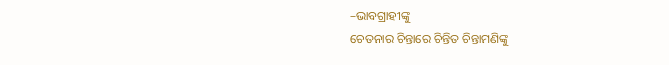–ଭାବଗ୍ରାହୀଙ୍କୁ
ଚେତନାର ଚିନ୍ତାରେ ଚିନ୍ତିତ ଚିନ୍ତାମଣିଙ୍କୁ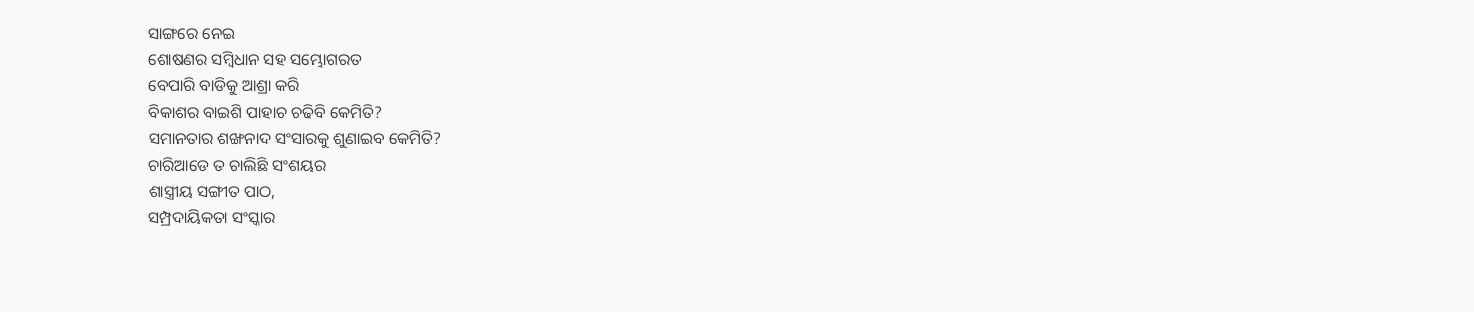ସାଙ୍ଗରେ ନେଇ
ଶୋଷଣର ସମ୍ବିଧାନ ସହ ସମ୍ଭୋଗରତ
ବେପାରି ବାଡିକୁ ଆଶ୍ରା କରି
ବିକାଶର ବାଇଶି ପାହାଚ ଚଢିବି କେମିତି?
ସମାନତାର ଶଙ୍ଖନାଦ ସଂସାରକୁ ଶୁଣାଇବ କେମିତି?
ଚାରିଆଡେ ତ ଚାଲିଛି ସଂଶୟର
ଶାସ୍ତ୍ରୀୟ ସଙ୍ଗୀତ ପାଠ,
ସମ୍ପ୍ରଦାୟିକତା ସଂସ୍କାର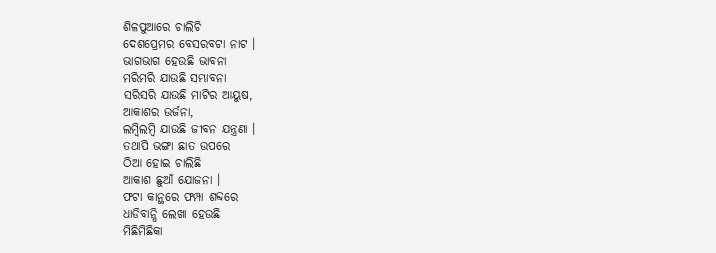ଶିଳପୁଆରେ ଚାଲିଚି
ଦେଶପ୍ରେମର ବେସରବଟା ନାଟ ।
ଭାଗଭାଗ ହେଉଛି ଭାବନା
ମରିମରି ଯାଉଛି ସମ୍ଭାବନା
ସରିସରି ଯାଉଛି ମାଟିର ଆୟୁଷ,
ଆକାଶର ଉର୍ଜନା,
ଲମ୍ବିଲମ୍ବି ଯାଉଛି ଜୀବନ ଯନ୍ତ୍ରଣା ।
ତଥାପି ଭଙ୍ଗା ଛାତ ଉପରେ
ଠିଆ ହୋଇ ଚାଲିଛି
ଆକାଶ ଛୁଆଁ ଯୋଜନା ।
ଫଟା କାନ୍ଥରେ ଫମ୍ପା ଶବ୍ଦରେ
ଧାଡିବାନ୍ଧି ଲେଖା ହେଉଛି
ମିଛିମିଛିକା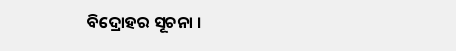ବିଦ୍ରୋହର ସୂଚନା ।